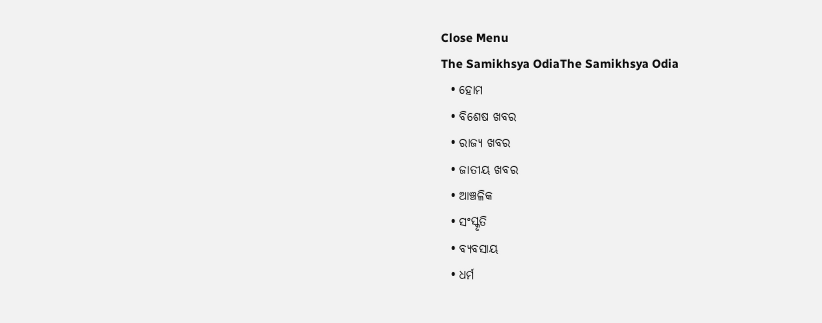Close Menu
The Samikhsya OdiaThe Samikhsya Odia
  • ହୋମ
  • ବିଶେଷ ଖବର
  • ରାଜ୍ୟ ଖବର
  • ଜାତୀୟ ଖବର
  • ଆଞ୍ଚଳିକ
  • ସଂସ୍କୃତି
  • ବ୍ୟବସାୟ
  • ଧର୍ମ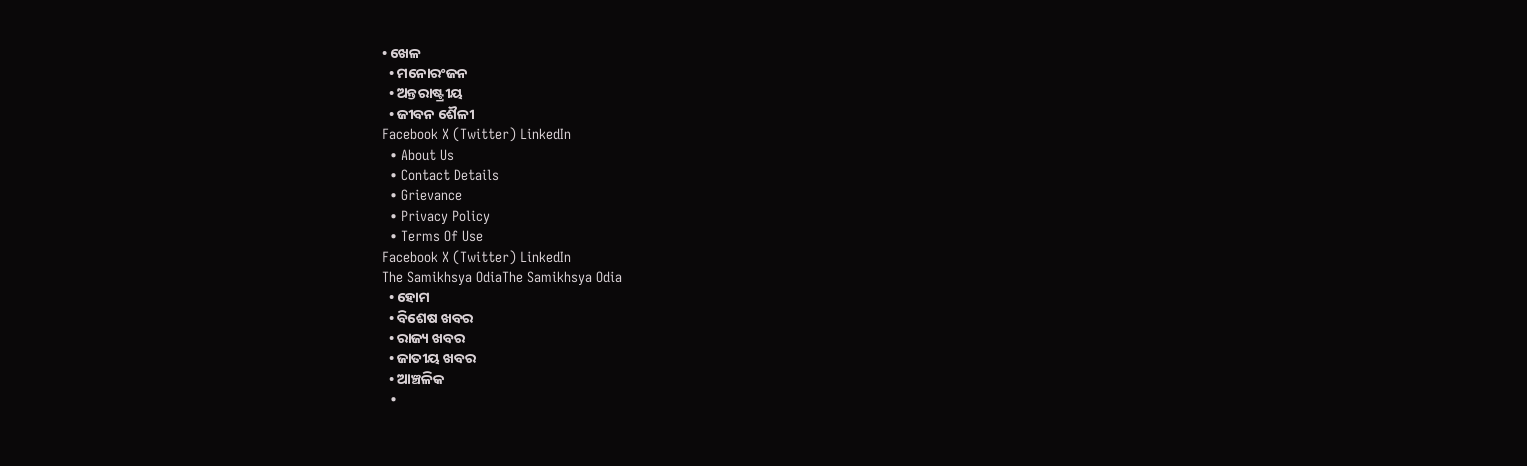• ଖେଳ
  • ମନୋରଂଜନ
  • ଅନ୍ତରାଷ୍ଟ୍ରୀୟ
  • ଜୀବନ ଶୈଳୀ
Facebook X (Twitter) LinkedIn
  • About Us
  • Contact Details
  • Grievance
  • Privacy Policy
  • Terms Of Use
Facebook X (Twitter) LinkedIn
The Samikhsya OdiaThe Samikhsya Odia
  • ହୋମ
  • ବିଶେଷ ଖବର
  • ରାଜ୍ୟ ଖବର
  • ଜାତୀୟ ଖବର
  • ଆଞ୍ଚଳିକ
  •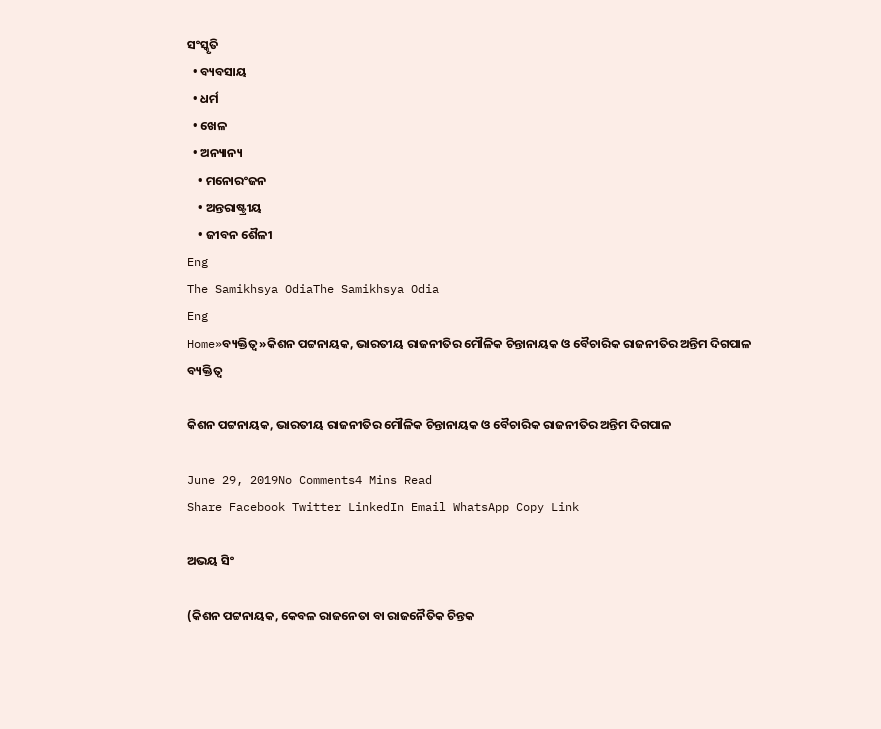ସଂସ୍କୃତି
  • ବ୍ୟବସାୟ
  • ଧର୍ମ
  • ଖେଳ
  • ଅନ୍ୟାନ୍ୟ
    • ମନୋରଂଜନ
    • ଅନ୍ତରାଷ୍ଟ୍ରୀୟ
    • ଜୀବନ ଶୈଳୀ
Eng
The Samikhsya OdiaThe Samikhsya Odia
Eng
Home»ବ୍ୟକ୍ତିତ୍ୱ»କିଶନ ପଟ୍ଟନାୟକ, ଭାରତୀୟ ରାଜନୀତିର ମୌଳିକ ଚିନ୍ତାନାୟକ ଓ ବୈଚାରିକ ରାଜନୀତିର ଅନ୍ତିମ ଦିଗପାଳ
ବ୍ୟକ୍ତିତ୍ୱ

କିଶନ ପଟ୍ଟନାୟକ, ଭାରତୀୟ ରାଜନୀତିର ମୌଳିକ ଚିନ୍ତାନାୟକ ଓ ବୈଚାରିକ ରାଜନୀତିର ଅନ୍ତିମ ଦିଗପାଳ

June 29, 2019No Comments4 Mins Read
Share Facebook Twitter LinkedIn Email WhatsApp Copy Link

ଅଭୟ ସିଂ

(କିଶନ ପଟ୍ଟନାୟକ, କେବଳ ରାଜନେତା ବା ରାଜନୈତିକ ଚିନ୍ତକ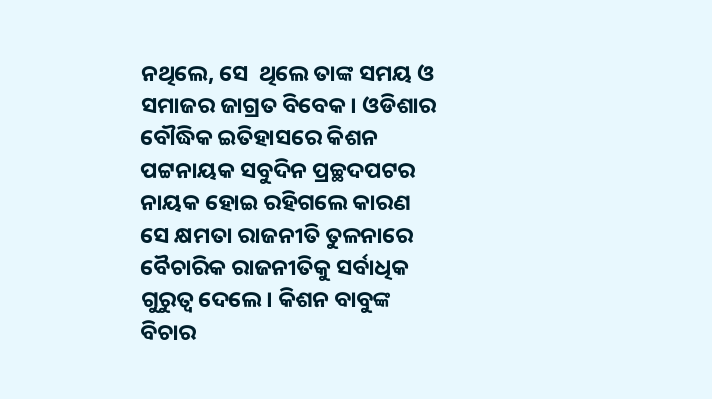ନଥିଲେ, ସେ  ଥିଲେ ତାଙ୍କ ସମୟ ଓ ସମାଜର ଜାଗ୍ରତ ବିବେକ। ଓଡିଶାର ବୌଦ୍ଧିକ ଇତିହାସରେ କିଶନ ପଟ୍ଟନାୟକ ସବୁଦିନ ପ୍ରଚ୍ଛଦପଟର ନାୟକ ହୋଇ ରହିଗଲେ କାରଣ ସେ କ୍ଷମତା ରାଜନୀତି ତୁଳନାରେ ବୈଚାରିକ ରାଜନୀତିକୁ ସର୍ବାଧିକ ଗୁରୁତ୍ଵ ଦେଲେ। କିଶନ ବାବୁଙ୍କ ବିଚାର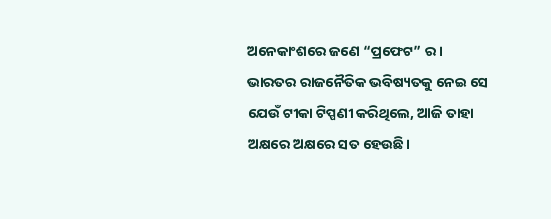ଅନେକାଂଶରେ ଜଣେ “ପ୍ରଫେଟ” ର। ଭାରତର ରାଜନୈତିକ ଭବିଷ୍ୟତକୁ ନେଇ ସେ ଯେଉଁ ଟୀକା ଟିପ୍ପଣୀ କରିଥିଲେ, ଆଜି ତାହା ଅକ୍ଷରେ ଅକ୍ଷରେ ସତ ହେଉଛି।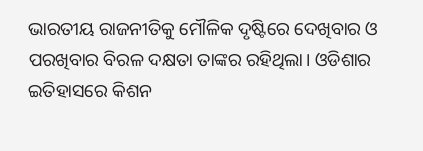ଭାରତୀୟ ରାଜନୀତିକୁ ମୌଳିକ ଦୃଷ୍ଟିରେ ଦେଖିବାର ଓ ପରଖିବାର ବିରଳ ଦକ୍ଷତା ତାଙ୍କର ରହିଥିଲା। ଓଡିଶାର ଇତିହାସରେ କିଶନ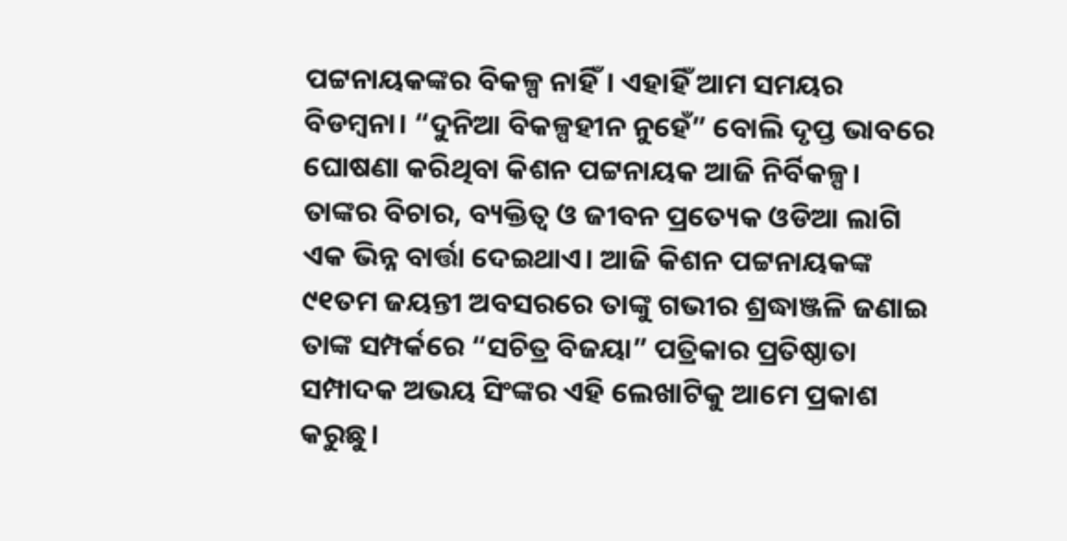ପଟ୍ଟନାୟକଙ୍କର ବିକଳ୍ପ ନାହିଁ। ଏହାହିଁ ଆମ ସମୟର ବିଡମ୍ବନା। “ଦୁନିଆ ବିକଳ୍ପହୀନ ନୁହେଁ” ବୋଲି ଦୃପ୍ତ ଭାବରେ ଘୋଷଣା କରିଥିବା କିଶନ ପଟ୍ଟନାୟକ ଆଜି ନିର୍ବିକଳ୍ପ। ତାଙ୍କର ବିଚାର, ବ୍ୟକ୍ତିତ୍ବ ଓ ଜୀବନ ପ୍ରତ୍ୟେକ ଓଡିଆ ଲାଗି ଏକ ଭିନ୍ନ ବାର୍ତ୍ତା ଦେଇଥାଏ। ଆଜି କିଶନ ପଟ୍ଟନାୟକଙ୍କ ୯୧ତମ ଜୟନ୍ତୀ ଅବସରରେ ତାଙ୍କୁ ଗଭୀର ଶ୍ରଦ୍ଧାଞ୍ଜଳି ଜଣାଇ ତାଙ୍କ ସମ୍ପର୍କରେ “ସଚିତ୍ର ବିଜୟା” ପତ୍ରିକାର ପ୍ରତିଷ୍ଠାତା ସମ୍ପାଦକ ଅଭୟ ସିଂଙ୍କର ଏହି ଲେଖାଟିକୁ ଆମେ ପ୍ରକାଶ କରୁଛୁ।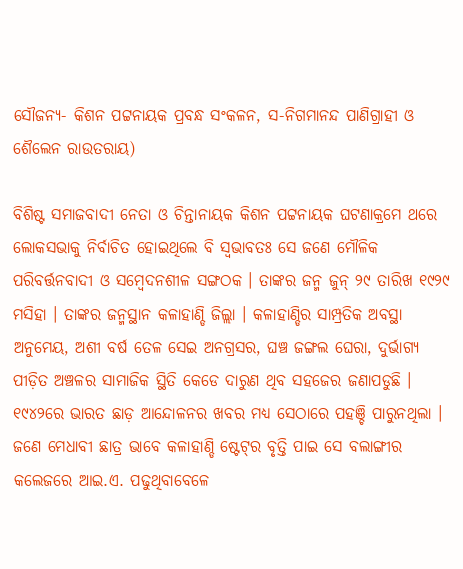ସୌଜନ୍ୟ- କିଶନ ପଟ୍ଟନାୟକ ପ୍ରବନ୍ଧ ସଂକଳନ, ସ-ନିଗମାନନ୍ଦ ପାଣିଗ୍ରାହୀ ଓ ଶୈଲେନ ରାଉତରାୟ)

ବିଶିଷ୍ଟ ସମାଜବାଦୀ ନେତା ଓ ଚିନ୍ତାନାୟକ କିଶନ ପଟ୍ଟନାୟକ ଘଟଣାକ୍ରମେ ଥରେ ଲୋକସଭାକୁ ନିର୍ବାଚିତ ହୋଇଥିଲେ ବି ସ୍ବଭାବତଃ ସେ ଜଣେ ମୌଳିକ ପରିବର୍ତ୍ତନବାଦୀ ଓ ସମ୍ବେଦନଶୀଳ ସଙ୍ଗଠକ । ତାଙ୍କର ଜନ୍ମ ଜୁନ୍‌ ୨୯ ତାରିଖ ୧୯୨୯ ମସିହା । ତାଙ୍କର ଜନ୍ମସ୍ଥାନ କଳାହାଣ୍ଡି ଜିଲ୍ଲା । କଳାହାଣ୍ଡିର ସାମ୍ପ୍ରତିକ ଅବସ୍ଥା ଅନୁମେୟ, ଅଶୀ ବର୍ଷ ତେଳ ସେଇ ଅନଗ୍ରସର, ଘଞ୍ଚ ଜଙ୍ଗଲ ଘେରା, ଦୁର୍ଭାଗ୍ୟ ପୀଡ଼ିତ ଅଞ୍ଚଳର ସାମାଜିକ ସ୍ଥିତି କେଡେ ଦାରୁଣ ଥିବ ସହଜେର ଜଣାପଡୁଛି । ୧୯୪୨ରେ ଭାରତ ଛାଡ଼ ଆନ୍ଦୋଳନର ଖବର ମଧ୍ୟ ସେଠାରେ ପହଞ୍ଚି ପାରୁନଥିଲା । ଜଣେ ମେଧାବୀ ଛାତ୍ର ଭାବେ କଳାହାଣ୍ଡି ଷ୍ଟେଟ୍‌ର ବୃତ୍ତି ପାଇ ସେ ବଲାଙ୍ଗୀର କଲେଜରେ ଆଇ.ଏ. ପଢୁଥିବାବେଳେ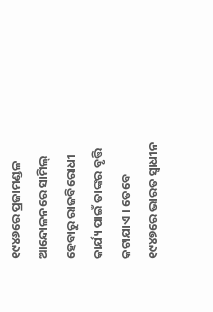୧୯୪୬ରେ ପ୍ରଜାମଣ୍ଡଳ ଆନ୍ଦୋଳନରେ ସାମିଲ୍‌ ହେବାରୁ ରାଜବିରୋଧୀ କାର୍ଯ୍ୟ ପାଇଁ ତାଙ୍କର ବୃତ୍ତି କଟାଯାଏ । ତେବେ ୧୯୪୭ରେ ଭାରତ ସ୍ବାଧୀନ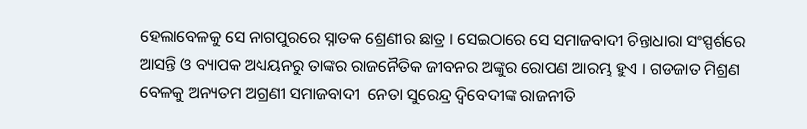ହେଲାବେଳକୁ ସେ ନାଗପୁରରେ ସ୍ନାତକ ଶ୍ରେଣୀର ଛାତ୍ର । ସେଇଠାରେ ସେ ସମାଜବାଦୀ ଚିନ୍ତାଧାରା ସଂସ୍ପର୍ଶରେ ଆସନ୍ତି ଓ ବ୍ୟାପକ ଅଧ୍ୟୟନରୁ ତାଙ୍କର ରାଜନୈତିକ ଜୀବନର ଅଙ୍କୁର ରୋପଣ ଆରମ୍ଭ ହୁଏ । ଗଡଜାତ ମିଶ୍ରଣ ବେଳକୁ ଅନ୍ୟତମ ଅଗ୍ରଣୀ ସମାଜବାଦୀ  ନେତା ସୁରେନ୍ଦ୍ର ଦ୍ବିବେଦୀଙ୍କ ରାଜନୀତି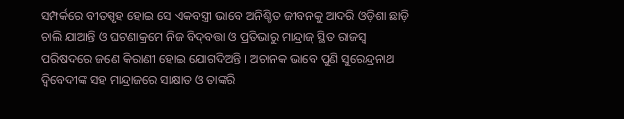ସମ୍ପର୍କରେ ବୀତସ୍ପୃହ ହୋଇ ସେ ଏକବସ୍ତ୍ରୀ ଭାବେ ଅନିଶ୍ଚିତ ଜୀବନକୁ ଆଦରି ଓଡ଼ିଶା ଛାଡ଼ି ଚାଲି ଯାଆନ୍ତି ଓ ଘଟଣାକ୍ରମେ ନିଜ ବିଦ୍‌ବତ୍ତା ଓ ପ୍ରତିଭାରୁ ମାନ୍ଦ୍ରାଜ୍‌ ସ୍ଥିତ ରାଜସ୍ବ ପରିଷଦରେ ଜଣେ କିରାଣୀ ହୋଇ ଯୋଗଦିଅନ୍ତି । ଅଚାନକ ଭାବେ ପୁଣି ସୁରେନ୍ଦ୍ରନାଥ ଦ୍ବିବେଦୀଙ୍କ ସହ ମାନ୍ଦ୍ରାଜରେ ସାକ୍ଷାତ ଓ ତାଙ୍କରି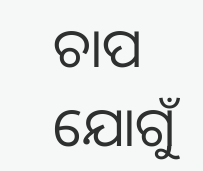ଚାପ ଯୋଗୁଁ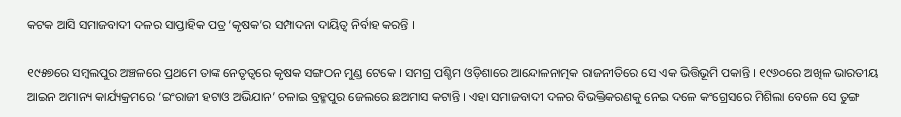କଟକ ଆସି ସମାଜବାଦୀ ଦଳର ସାପ୍ତାହିକ ପତ୍ର ‘କୃଷକ’ର ସମ୍ପାଦନା ଦାୟିତ୍ବ ନିର୍ବାହ କରନ୍ତି ।

୧୯୫୭ରେ ସମ୍ବଲପୁର ଅଞ୍ଚଳରେ ପ୍ରଥମେ ତାଙ୍କ ନେତୃତ୍ବରେ କୃଷକ ସଙ୍ଗଠନ ମୁଣ୍ଡ ଟେକେ । ସମଗ୍ର ପଶ୍ଚିମ ଓଡ଼ିଶାରେ ଆନ୍ଦୋଳନାତ୍ମକ ରାଜନୀତିରେ ସେ ଏକ ଭିତ୍ତିଭୂମି ପକାନ୍ତି । ୧୯୬୦ରେ ଅଖିଳ ଭାରତୀୟ ଆଇନ ଅମାନ୍ୟ କାର୍ଯ୍ୟକ୍ରମରେ ‘ଇଂରାଜୀ ହଟାଓ ଅଭିଯାନ’ ଚଳାଇ ବ୍ରହ୍ମପୁର ଜେଲରେ ଛଅମାସ କଟାନ୍ତି । ଏହା ସମାଜବାଦୀ ଦଳର ବିଭକ୍ତିକରଣକୁ ନେଇ ଦଳେ କଂଗ୍ରେସରେ ମିଶିଲା ବେଳେ ସେ ତୁଙ୍ଗ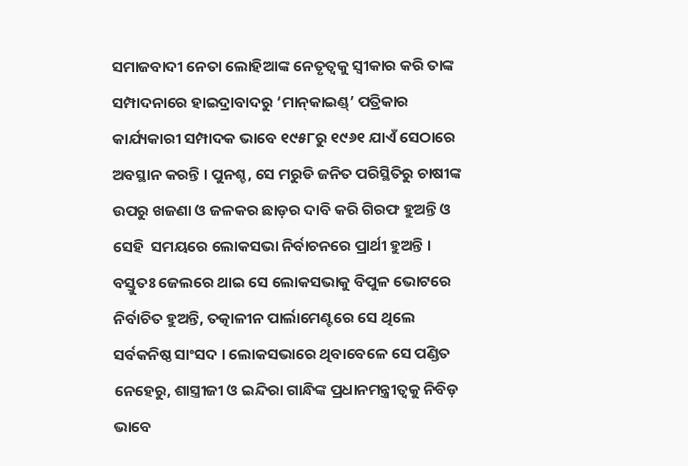ସମାଜବାଦୀ ନେତା ଲୋହିଆଙ୍କ ନେତୃତ୍ବକୁ ସ୍ବୀକାର କରି ତାଙ୍କ ସମ୍ପାଦନାରେ ହାଇଦ୍ରାବାଦରୁ ‘ମାନ୍‌କାଇଣ୍ଡ୍‌’ ପତ୍ରିକାର କାର୍ଯ୍ୟକାରୀ ସମ୍ପାଦକ ଭାବେ ୧୯୫୮ରୁ ୧୯୬୧ ଯାଏଁ ସେଠାରେ ଅବସ୍ଥାନ କରନ୍ତି । ପୁନଶ୍ଚ, ସେ ମରୁଡି ଜନିତ ପରିସ୍ଥିତିରୁ ଚାଷୀଙ୍କ ଉପରୁ ଖଜଣା ଓ ଜଳକର ଛାଡ଼ର ଦାବି କରି ଗିରଫ ହୁଅନ୍ତି ଓ ସେହି  ସମୟରେ ଲୋକସଭା ନିର୍ବାଚନରେ ପ୍ରାର୍ଥୀ ହୁଅନ୍ତି । ବସ୍ତୁତଃ ଜେଲରେ ଥାଇ ସେ ଲୋକସଭାକୁ ବିପୁଳ ଭୋଟରେ ନିର୍ବାଚିତ ହୁଅନ୍ତି, ତତ୍କାଳୀନ ପାର୍ଲାମେଣ୍ଟରେ ସେ ଥିଲେ ସର୍ବକନିଷ୍ଠ ସାଂସଦ । ଲୋକସଭାରେ ଥିବାବେଳେ ସେ ପଣ୍ଡିତ ନେହେରୁ, ଶାସ୍ତ୍ରୀଜୀ ଓ ଇନ୍ଦିରା ଗାନ୍ଧିଙ୍କ ପ୍ରଧାନମନ୍ତ୍ରୀତ୍ବକୁ ନିବିଡ଼ ଭାବେ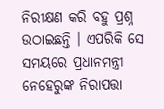ନିରୀକ୍ଷଣ କରି ବହୁ ପ୍ରଶ୍ନ ଉଠାଇଛନ୍ତି । ଏପରିକି ସେ ସମୟରେ ପ୍ରଧାନମନ୍ତ୍ରୀ ନେହେରୁଙ୍କ ନିରାପତ୍ତା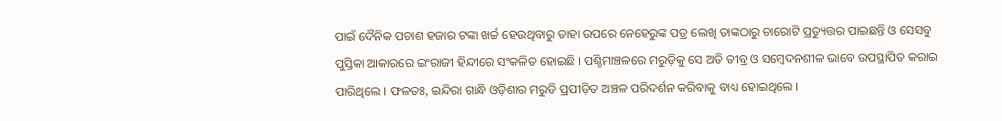ପାଇଁ ଦୈନିକ ପଚାଶ ହଜାର ଟଙ୍କା ଖର୍ଚ୍ଚ ହେଉଥିବାରୁ ତାହା ଉପରେ ନେହେରୁଙ୍କ ପତ୍ର ଲେଖି ତାଙ୍କଠାରୁ ଚାରୋଟି ପ୍ରତ୍ୟୁତ୍ତର ପାଇଛନ୍ତି ଓ ସେସବୁ ପୁସ୍ତିକା ଆକାରରେ ଇଂରାଜୀ ହିନ୍ଦୀରେ ସଂକଳିତ ହୋଇଛି । ପଶ୍ଚିମାଞ୍ଚଳରେ ମରୁଡ଼ିକୁ ସେ ଅତି ତୀବ୍ର ଓ ସମ୍ବେଦନଶୀଳ ଭାବେ ଉପସ୍ଥାପିତ କରାଇ ପାରିଥିଲେ । ଫଳତଃ, ଇନ୍ଦିରା ଗାନ୍ଧି ଓଡ଼ିଶାର ମରୁଡି ପ୍ରପୀଡ଼ିତ ଅଞ୍ଚଳ ପରିଦର୍ଶନ କରିବାକୁ ବାଧ୍ୟ ହୋଇଥିଲେ ।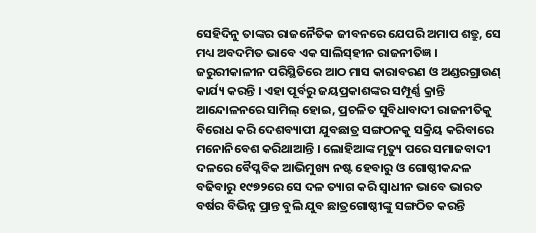ସେହିଦିନୁ ତାଙ୍କର ରାଜନୈତିକ ଜୀବନରେ ଯେପରି ଅମାପ ଶତ୍ରୁ, ସେ ମଧ୍ୟ ଅବଦମିତ ଭାବେ ଏକ ସାଲିସ୍‌ହୀନ ରାଜନୀତିଜ୍ଞ । ଜରୁରୀକାଳୀନ ପରିସ୍ଥିତିରେ ଆଠ ମାସ କାରାବରଣ ଓ ଅଣ୍ଡରଗ୍ରାଉଣ୍‌ କାର୍ଯ୍ୟ କରନ୍ତି । ଏହା ପୂର୍ବରୁ ଜୟପ୍ରକାଶଙ୍କର ସମ୍ପୂର୍ଣ୍ଣ କ୍ରାନ୍ତି ଆନ୍ଦୋଳନରେ ସାମିଲ୍‌ ହୋଇ, ପ୍ରଚଳିତ ସୁବିଧାବାଦୀ ରାଜନୀତିକୁ ବିରୋଧ କରି ଦେଶବ୍ୟାପୀ ଯୁବଛାତ୍ର ସଙ୍ଗଠନକୁ ସକ୍ରିୟ କରିବାରେ ମନୋନିବେଶ କରିଥାଆନ୍ତି । ଲୋହିଆଙ୍କ ମୃତ୍ୟୁ ପରେ ସମାଜବାଦୀ ଦଳରେ ବୈପ୍ଳବିକ ଆଭିମୁଖ୍ୟ ନଷ୍ଟ ହେବାରୁ ଓ ଗୋଷ୍ଠୀକନ୍ଦଳ ବଢିବାରୁ ୧୯୭୨ରେ ସେ ଦଳ ତ୍ୟାଗ କରି ସ୍ବାଧୀନ ଭାବେ ଭାରତ ବର୍ଷର ବିଭିନ୍ନ ପ୍ରାନ୍ତ ବୁଲି ଯୁବ ଛାତ୍ରଗୋଷ୍ଠୀଙ୍କୁ ସଙ୍ଗଠିତ କରନ୍ତି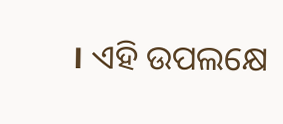। ଏହି ଉପଲକ୍ଷେ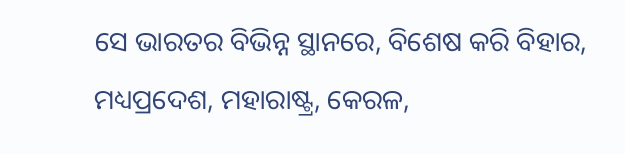ସେ ଭାରତର ବିଭିନ୍ନ ସ୍ଥାନରେ, ବିଶେଷ କରି ବିହାର, ମଧ୍ୟପ୍ରଦେଶ, ମହାରାଷ୍ଟ୍ର, କେରଳ,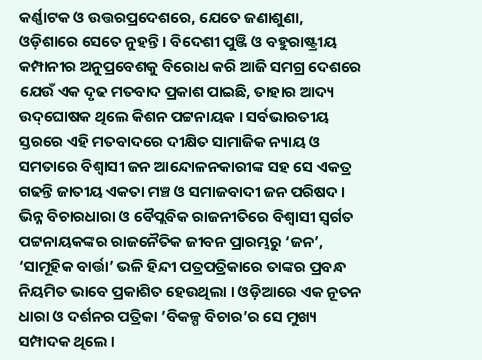କର୍ଣ୍ଣାଟକ ଓ ଉତ୍ତରପ୍ରଦେଶରେ, ଯେତେ ଜଣାଶୁଣା, ଓଡ଼ିଶାରେ ସେତେ ନୁହନ୍ତି । ବିଦେଶୀ ପୁଞ୍ଜି ଓ ବହୁରାଷ୍ଟ୍ରୀୟ କମ୍ପାନୀର ଅନୁପ୍ରବେଶକୁ ବିରୋଧ କରି ଆଜି ସମଗ୍ର ଦେଶରେ ଯେଉଁ ଏକ ଦୃଢ ମତବାଦ ପ୍ରକାଶ ପାଇଛି, ତାହାର ଆଦ୍ୟ ଉଦ୍‌ଘୋଷକ ଥିଲେ କିଶନ ପଟ୍ଟନାୟକ । ସର୍ବଭାରତୀୟ ସ୍ତରରେ ଏହି ମତବାଦରେ ଦୀକ୍ଷିତ ସାମାଜିକ ନ୍ୟାୟ ଓ ସମତାରେ ବିଶ୍ବାସୀ ଜନ ଆନ୍ଦୋଳନକାରୀଙ୍କ ସହ ସେ ଏକତ୍ର ଗଢନ୍ତି ଜାତୀୟ ଏକତା ମଞ୍ଚ ଓ ସମାଜବାଦୀ ଜନ ପରିଷଦ । ଭିନ୍ନ ବିଚାରଧାରା ଓ ବୈପ୍ଲବିକ ରାଜନୀତିରେ ବିଶ୍ବାସୀ ସ୍ବର୍ଗତ ପଟ୍ଟନାୟକଙ୍କର ରାଜନୈତିକ ଜୀବନ ପ୍ରାରମ୍ଭରୁ ‘ଜନ’, ‘ସାମୂହିକ ବାର୍ତ୍ତା’ ଭଳି ହିନ୍ଦୀ ପତ୍ରପତ୍ରିକାରେ ତାଙ୍କର ପ୍ରବନ୍ଧ ନିୟମିତ ଭାବେ ପ୍ରକାଶିତ ହେଉଥିଲା । ଓଡ଼ିଆରେ ଏକ ନୂତନ ଧାରା ଓ ଦର୍ଶନର ପତ୍ରିକା ’ବିକଳ୍ପ ବିଚାର’ର ସେ ମୁଖ୍ୟ ସମ୍ପାଦକ ଥିଲେ ।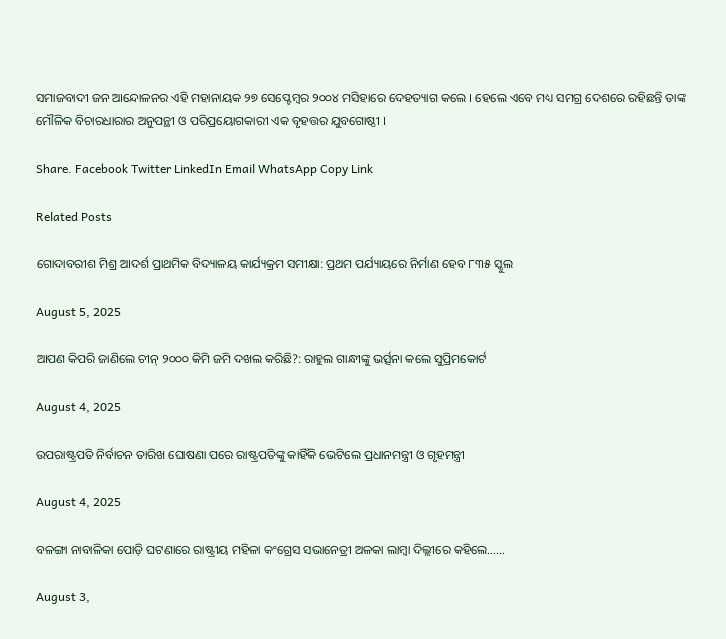ସମାଜବାଦୀ ଜନ ଆନ୍ଦୋଳନର ଏହି ମହାନାୟକ ୨୭ ସେପ୍ଟେମ୍ବର ୨୦୦୪ ମସିହାରେ ଦେହତ୍ୟାଗ କଲେ । ହେଲେ ଏବେ ମଧ୍ୟ ସମଗ୍ର ଦେଶରେ ରହିଛନ୍ତି ତାଙ୍କ ମୌଳିକ ବିଚାରଧାରାର ଅନୁପନ୍ଥୀ ଓ ପରିପ୍ରୟୋଗକାରୀ ଏକ ବୃହତ୍ତର ଯୁବଗୋଷ୍ଠୀ ।

Share. Facebook Twitter LinkedIn Email WhatsApp Copy Link

Related Posts

ଗୋଦାବରୀଶ ମିଶ୍ର ଆଦର୍ଶ ପ୍ରାଥମିକ ବିଦ୍ୟାଳୟ କାର୍ଯ୍ୟକ୍ରମ ସମୀକ୍ଷା: ପ୍ରଥମ ପର୍ଯ୍ୟାୟରେ ନିର୍ମାଣ ହେବ ୮୩୫ ସ୍କୁଲ

August 5, 2025

ଆପଣ କିପରି ଜାଣିଲେ ଚୀନ୍ ୨୦୦୦ କିମି ଜମି ଦଖଲ କରିଛି?: ରାହୁଲ ଗାନ୍ଧୀଙ୍କୁ ଭର୍ତ୍ସନା କଲେ ସୁପ୍ରିମକୋର୍ଟ

August 4, 2025

ଉପରାଷ୍ଟ୍ରପତି ନିର୍ବାଚନ ତାରିଖ ଘୋଷଣା ପରେ ରାଷ୍ଟ୍ରପତିଙ୍କୁ କାହିଁକି ଭେଟିଲେ ପ୍ରଧାନମନ୍ତ୍ରୀ ଓ ଗୃହମନ୍ତ୍ରୀ

August 4, 2025

ବଳଙ୍ଗା ନାବାଳିକା ପୋଡ଼ି ଘଟଣାରେ ରାଷ୍ଟ୍ରୀୟ ମହିଳା କଂଗ୍ରେସ ସଭାନେତ୍ରୀ ଅଳକା ଲାମ୍ବା ଦିଲ୍ଲୀରେ କହିଲେ……

August 3,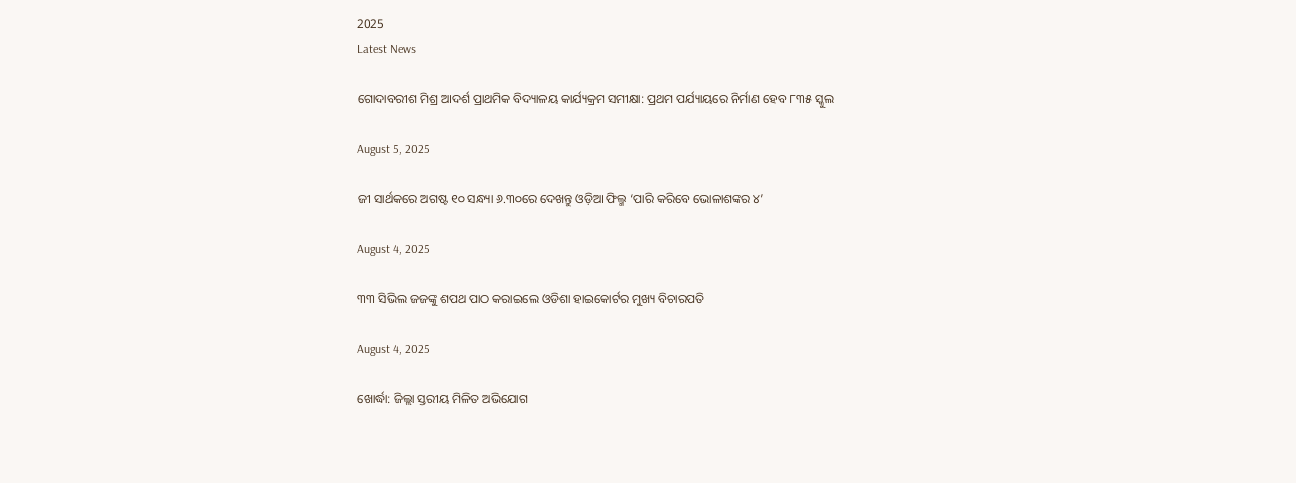2025
Latest News

ଗୋଦାବରୀଶ ମିଶ୍ର ଆଦର୍ଶ ପ୍ରାଥମିକ ବିଦ୍ୟାଳୟ କାର୍ଯ୍ୟକ୍ରମ ସମୀକ୍ଷା: ପ୍ରଥମ ପର୍ଯ୍ୟାୟରେ ନିର୍ମାଣ ହେବ ୮୩୫ ସ୍କୁଲ

August 5, 2025

ଜୀ ସାର୍ଥକରେ ଅଗଷ୍ଟ ୧୦ ସନ୍ଧ୍ୟା ୬.୩୦ରେ ଦେଖନ୍ତୁ ଓଡ଼ିଆ ଫିଲ୍ମ ‘ପାରି କରିବେ ଭୋଳାଶଙ୍କର ୪’

August 4, 2025

୩୩ ସିଭିଲ ଜଜଙ୍କୁ ଶପଥ ପାଠ କରାଇଲେ ଓଡିଶା ହାଇକୋର୍ଟର ମୁଖ୍ୟ ବିଚାରପତି

August 4, 2025

ଖୋର୍ଦ୍ଧା: ଜିଲ୍ଲା ସ୍ତରୀୟ ମିଳିତ ଅଭିଯୋଗ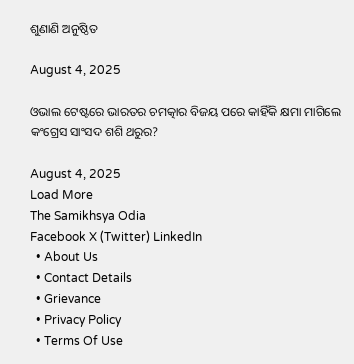ଶୁଣାଣି ଅନୁଷ୍ଠିତ

August 4, 2025

ଓଭାଲ ଟେଷ୍ଟରେ ଭାରତର ଚମତ୍କାର ବିଜୟ ପରେ କାହିଁକି କ୍ଷମା ମାଗିଲେ କଂଗ୍ରେସ ସାଂସଦ ଶଶି ଥରୁର?

August 4, 2025
Load More
The Samikhsya Odia
Facebook X (Twitter) LinkedIn
  • About Us
  • Contact Details
  • Grievance
  • Privacy Policy
  • Terms Of Use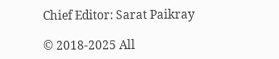Chief Editor: Sarat Paikray

© 2018-2025 All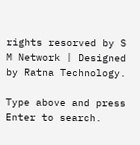rights resorved by S M Network | Designed by Ratna Technology.

Type above and press Enter to search.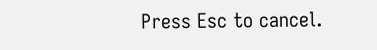Press Esc to cancel.